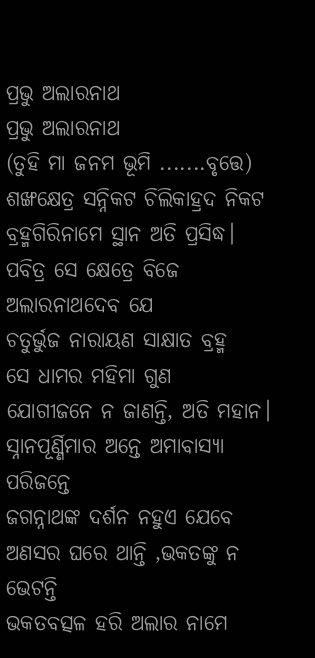ପ୍ରଭୁ ଅଲାରନାଥ
ପ୍ରଭୁ ଅଲାରନାଥ
(ତୁହି ମା ଜନମ ଭୂମି .......ବୃତ୍ତେ)
ଶଙ୍ଖକ୍ଷେତ୍ର ସନ୍ନିକଟ ଚିଲିକାହ୍ରଦ ନିକଟ
ବ୍ରହ୍ମଗିରିନାମେ ସ୍ଥାନ ଅତି ପ୍ରସିଦ୍ଧ।
ପବିତ୍ର ସେ କ୍ଷେତ୍ରେ ବିଜେ ଅଲାରନାଥଦେବ ଯେ
ଚତୁର୍ଭୁଜ ନାରାୟଣ ସାକ୍ଷାତ ବ୍ରହ୍ମ
ସେ ଧାମର ମହିମା ଗୁଣ
ଯୋଗୀଜନେ ନ ଜାଣନ୍ତି, ଅତି ମହାନ।
ସ୍ନାନପୂର୍ଣ୍ଣିମାର ଅନ୍ତେ ଅମାବାସ୍ୟା ପରିଜନ୍ତେ
ଜଗନ୍ନାଥଙ୍କ ଦର୍ଶନ ନହୁଏ ଯେବେ
ଅଣସର ଘରେ ଥାନ୍ତି ,ଭକତଙ୍କୁ ନ ଭେଟନ୍ତି
ଭକତବତ୍ସଳ ହରି ଅଲାର ନାମେ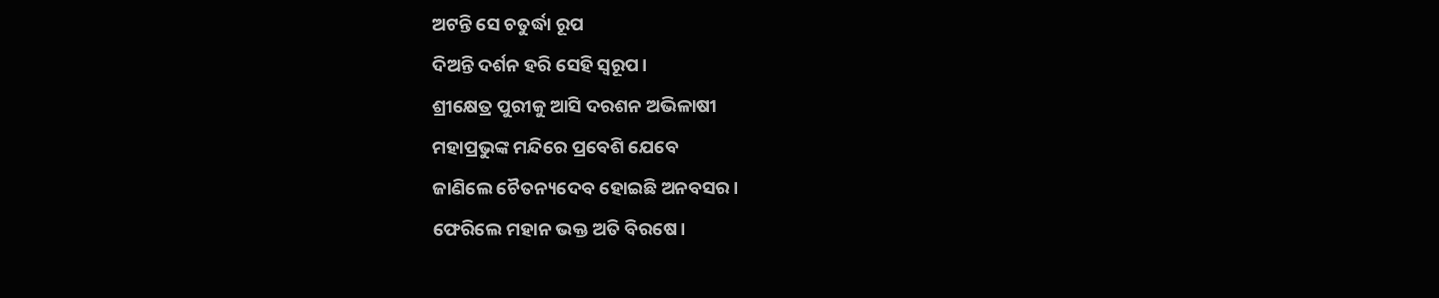ଅଟନ୍ତି ସେ ଚତୁର୍ଦ୍ଧା ରୂପ
ଦିଅନ୍ତି ଦର୍ଶନ ହରି ସେହି ସ୍ଵରୂପ।
ଶ୍ରୀକ୍ଷେତ୍ର ପୁରୀକୁ ଆସି ଦରଶନ ଅଭିଳାଷୀ
ମହାପ୍ରଭୁଙ୍କ ମନ୍ଦିରେ ପ୍ରବେଶି ଯେବେ
ଜାଣିଲେ ଚୈତନ୍ୟଦେବ ହୋଇଛି ଅନବସର।
ଫେରିଲେ ମହାନ ଭକ୍ତ ଅତି ବିରଷେ।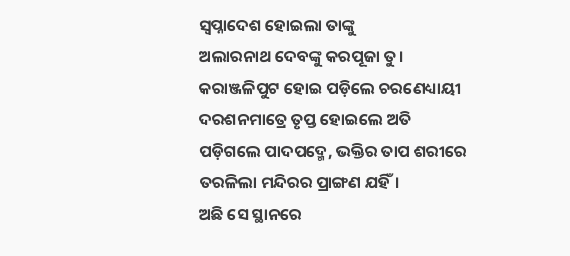ସ୍ୱପ୍ନାଦେଶ ହୋଇଲା ତାଙ୍କୁ
ଅଲାରନାଥ ଦେବଙ୍କୁ କରପୂଜା ତୁ।
କରାଞ୍ଜଳିପୁଟ ହୋଇ ପଡ଼ିଲେ ଚରଣେଧ୍ୟାୟୀ
ଦରଶନମାତ୍ରେ ତୃପ୍ତ ହୋଇଲେ ଅତି
ପଡ଼ିଗଲେ ପାଦପଦ୍ମେ, ଭକ୍ତିର ତାପ ଶରୀରେ
ତରଳିଲା ମନ୍ଦିରର ପ୍ରାଙ୍ଗଣ ଯହିଁ।
ଅଛି ସେ ସ୍ଥାନରେ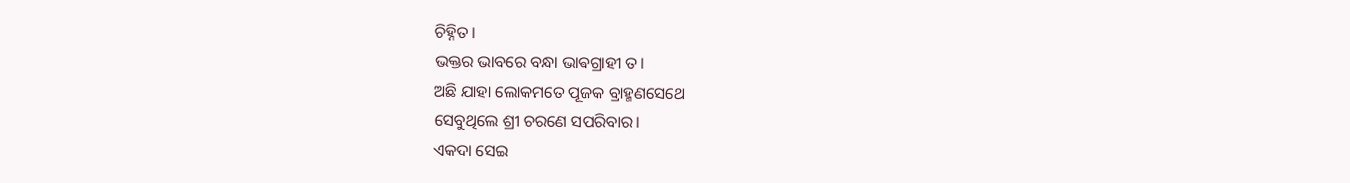ଚିହ୍ନିତ।
ଭକ୍ତର ଭାବରେ ବନ୍ଧା ଭାଵଗ୍ରାହୀ ତ।
ଅଛି ଯାହା ଲୋକମତେ ପୂଜକ ବ୍ରାହ୍ମଣସେଥେ
ସେବୁଥିଲେ ଶ୍ରୀ ଚରଣେ ସପରିବାର।
ଏକଦା ସେଇ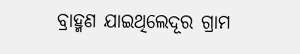ବ୍ରାହ୍ମଣ ଯାଇଥିଲେଦୂର ଗ୍ରାମ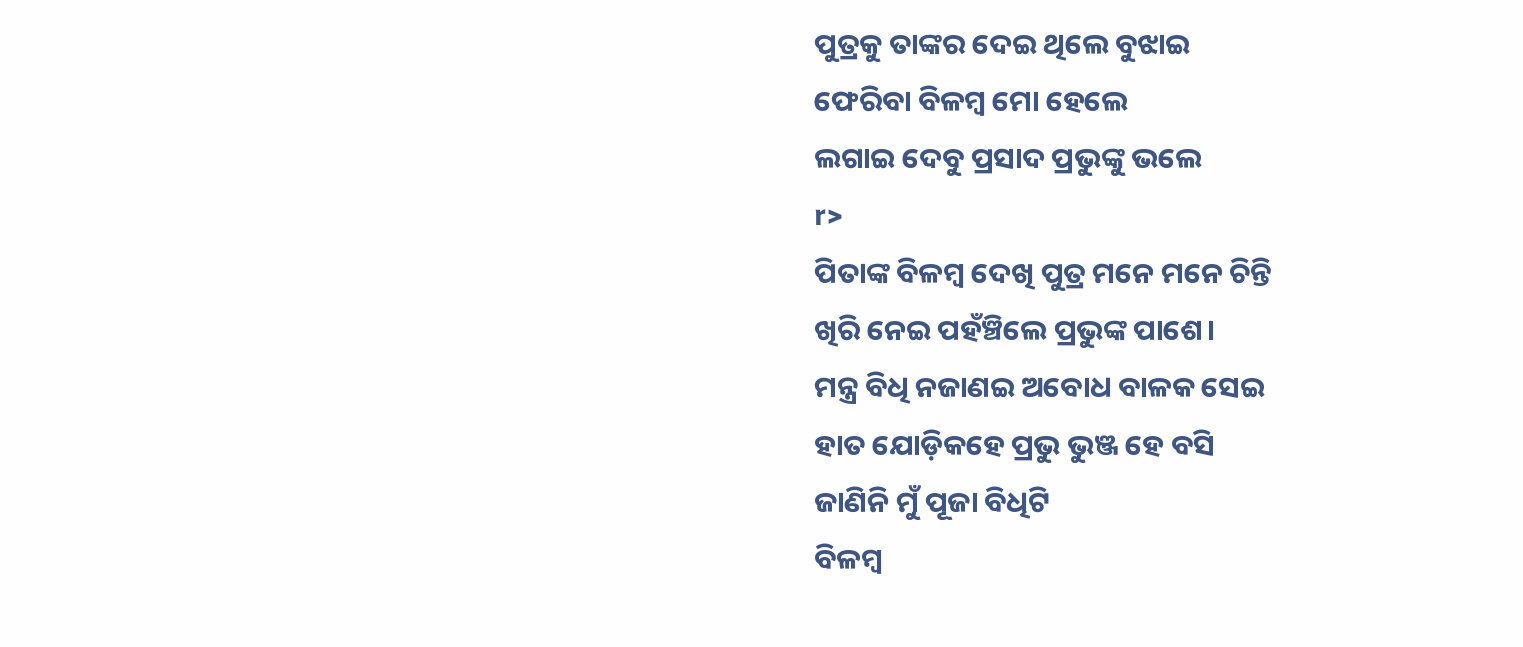ପୁତ୍ରକୁ ତାଙ୍କର ଦେଇ ଥିଲେ ବୁଝାଇ
ଫେରିବା ବିଳମ୍ବ ମୋ ହେଲେ
ଲଗାଇ ଦେବୁ ପ୍ରସାଦ ପ୍ରଭୁଙ୍କୁ ଭଲେ
r>
ପିତାଙ୍କ ବିଳମ୍ବ ଦେଖି ପୁତ୍ର ମନେ ମନେ ଚିନ୍ତି
ଖିରି ନେଇ ପହଁଞ୍ଚିଲେ ପ୍ରଭୁଙ୍କ ପାଶେ।
ମନ୍ତ୍ର ବିଧି ନଜାଣଇ ଅବୋଧ ବାଳକ ସେଇ
ହାତ ଯୋଡ଼ିକହେ ପ୍ରଭୁ ଭୁଞ୍ଜ ହେ ବସି
ଜାଣିନି ମୁଁ ପୂଜା ବିଧିଟି
ବିଳମ୍ବ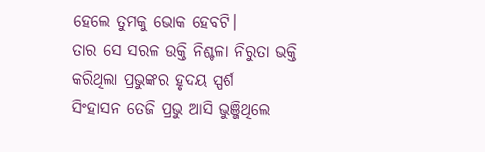ହେଲେ ତୁମକୁ ଭୋକ ହେବଟି।
ତାର ସେ ସରଳ ଉକ୍ତି ନିଶ୍ଚଳା ନିରୁତା ଭକ୍ତି
କରିଥିଲା ପ୍ରଭୁଙ୍କର ହୃଦୟ ସ୍ପର୍ଶ
ସିଂହାସନ ତେଜି ପ୍ରଭୁ ଆସି ଭୁଞ୍ଜିଥିଲେ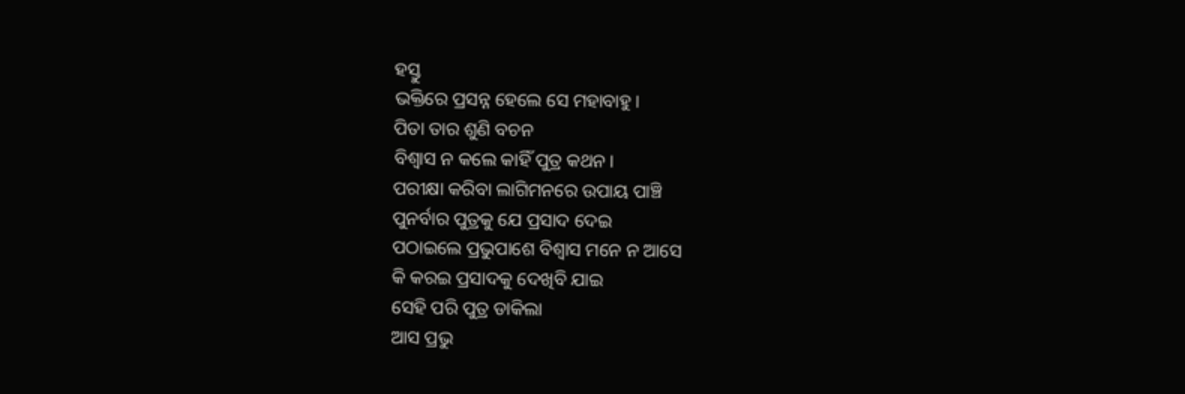ହସ୍ତୁ
ଭକ୍ତିରେ ପ୍ରସନ୍ନ ହେଲେ ସେ ମହାବାହୁ।
ପିତା ତାର ଶୁଣି ବଚନ
ବିଶ୍ୱାସ ନ କଲେ କାହିଁ ପୁତ୍ର କଥନ।
ପରୀକ୍ଷା କରିବା ଲାଗିମନରେ ଉପାୟ ପାଞ୍ଚି
ପୁନର୍ବାର ପୁତ୍ରକୁ ଯେ ପ୍ରସାଦ ଦେଇ
ପଠାଇଲେ ପ୍ରଭୁପାଶେ ବିଶ୍ୱାସ ମନେ ନ ଆସେ
କି କରଇ ପ୍ରସାଦକୁ ଦେଖିବି ଯାଇ
ସେହି ପରି ପୁତ୍ର ଡାକିଲା
ଆସ ପ୍ରଭୁ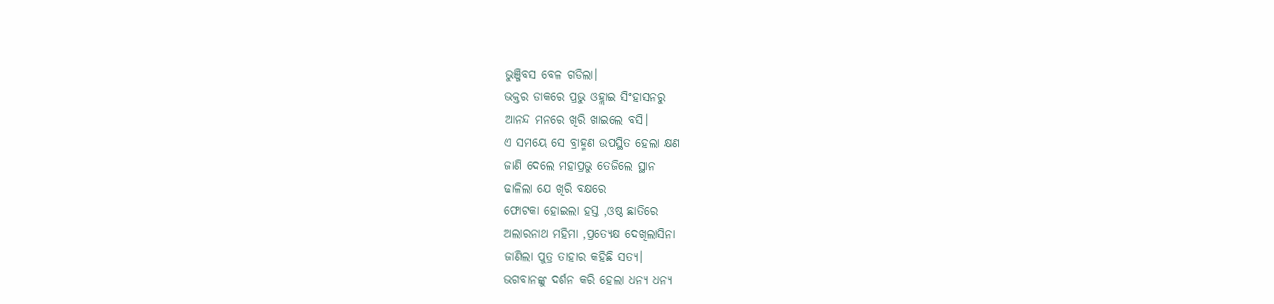ଭୁଞ୍ଜିବସ ବେଳ ଗଡିଲା।
ଭକ୍ତର ଡାକରେ ପ୍ରଭୁ ଓହ୍ଲାଇ ସିଂହାସନରୁ
ଆନନ୍ଦ ମନରେ ଖିରି ଖାଇଲେ ବସି।
ଏ ସମୟେ ସେ ବ୍ରାହ୍ମଣ ଉପସ୍ଥିତ ହେଲା କ୍ଷଣ
ଜାଣି ଦେଲେ ମହାପ୍ରଭୁ ତେଜିଲେ ସ୍ଥାନ
ଢାଳିଲା ଯେ ଖିରି ବକ୍ଷରେ
ଫୋଟକା ହୋଇଲା ହସ୍ତ ,ଓଷ୍ଠ ଛାତିରେ
ଅଲାରନାଥ ମହିମା ,ପ୍ରତ୍ୟେକ୍ଷ ଦେଖିଲାସିନା
ଜାଣିଲା ପୁତ୍ର ତାହାର କହିଛି ସତ୍ୟ।
ଭଗବାନଙ୍କୁ ଦର୍ଶନ କରି ହେଲା ଧନ୍ୟ ଧନ୍ୟ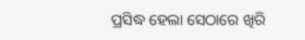ପ୍ରସିଦ୍ଧ ହେଲା ସେଠାରେ ଖିରି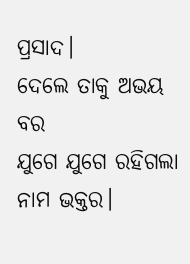ପ୍ରସାଦ।
ଦେଲେ ତାକୁ ଅଭୟ ବର
ଯୁଗେ ଯୁଗେ ରହିଗଲା ନାମ ଭକ୍ତର।